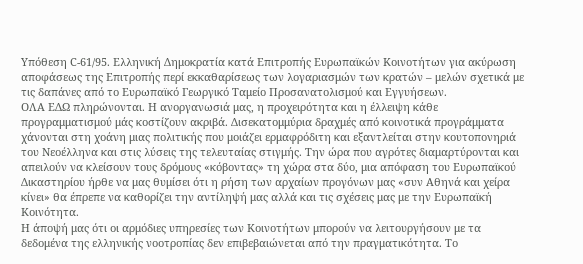Υπόθεση C-61/95. Ελληνική Δημοκρατία κατά Επιτροπής Ευρωπαϊκών Κοινοτήτων για ακύρωση αποφάσεως της Επιτροπής περί εκκαθαρίσεως των λογαριασμών των κρατών – μελών σχετικά με τις δαπάνες από το Ευρωπαϊκό Γεωργικό Ταμείο Προσανατολισμού και Εγγυήσεων.
ΟΛΑ ΕΔΩ πληρώνονται. Η ανοργανωσιά μας, η προχειρότητα και η έλλειψη κάθε προγραμματισμού μάς κοστίζουν ακριβά. Δισεκατομμύρια δραχμές από κοινοτικά προγράμματα χάνονται στη χοάνη μιας πολιτικής που μοιάζει ερμαφρόδιτη και εξαντλείται στην κουτοπονηριά του Νεοέλληνα και στις λύσεις της τελευταίας στιγμής. Την ώρα που αγρότες διαμαρτύρονται και απειλούν να κλείσουν τους δρόμους «κόβοντας» τη χώρα στα δύο, μια απόφαση του Ευρωπαϊκού Δικαστηρίου ήρθε να μας θυμίσει ότι η ρήση των αρχαίων προγόνων μας «συν Αθηνά και χείρα κίνει» θα έπρεπε να καθορίζει την αντίληψή μας αλλά και τις σχέσεις μας με την Ευρωπαϊκή Κοινότητα.
Η άποψή μας ότι οι αρμόδιες υπηρεσίες των Κοινοτήτων μπορούν να λειτουργήσουν με τα δεδομένα της ελληνικής νοοτροπίας δεν επιβεβαιώνεται από την πραγματικότητα. Το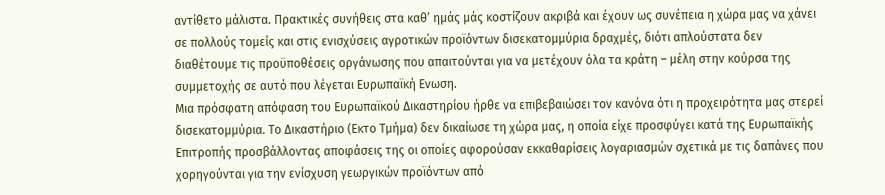αντίθετο μάλιστα. Πρακτικές συνήθεις στα καθ’ ημάς μάς κοστίζουν ακριβά και έχουν ως συνέπεια η χώρα μας να χάνει σε πολλούς τομείς και στις ενισχύσεις αγροτικών προϊόντων δισεκατομμύρια δραχμές, διότι απλούστατα δεν διαθέτουμε τις προϋποθέσεις οργάνωσης που απαιτούνται για να μετέχουν όλα τα κράτη – μέλη στην κούρσα της συμμετοχής σε αυτό που λέγεται Ευρωπαϊκή Ενωση.
Μια πρόσφατη απόφαση του Ευρωπαϊκού Δικαστηρίου ήρθε να επιβεβαιώσει τον κανόνα ότι η προχειρότητα μας στερεί δισεκατομμύρια. Το Δικαστήριο (Εκτο Τμήμα) δεν δικαίωσε τη χώρα μας, η οποία είχε προσφύγει κατά της Ευρωπαϊκής Επιτροπής προσβάλλοντας αποφάσεις της οι οποίες αφορούσαν εκκαθαρίσεις λογαριασμών σχετικά με τις δαπάνες που χορηγούνται για την ενίσχυση γεωργικών προϊόντων από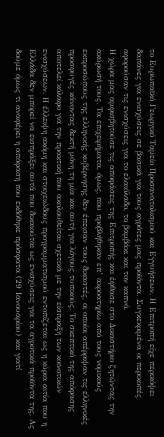το Ευρωπαϊκό Γεωργικό Ταμείο Προσανατολισμού και Εγγυήσεων. Η Επιτροπή είχε περικόψει δαπάνες για ενισχύσεις σε βασικά για τους αγρότες μας προϊόντα. Συγκεκριμένα οι περικοπές αφορούσαν τις ενισχύσεις για το ελαιόλαδο, το βαμβάκι και τον καπνό.
Η χώρα μας αμφισβητούσε τις αποφάσεις της Επιτροπής και έφθασε στο Δικαστήριο ζητώντας την ακύρωσή τους. Τα επιχειρήματα, όμως, που προβλήθηκαν επ’ ακροατηρίω από τους νομικούς εκπροσώπους της ελληνικής κυβέρνησης δεν έπεισαν τους δικαστές, οι οποίοι απέρριψαν τις ελληνικές προσφυγές κάνοντας δεκτή μόνη τη μία και αυτή για λόγους τυπικούς. Το σκεπτικό της απόφασης αποτελεί κόλαφο για την πρακτική που ακολουθείται σχετικά με την είσπραξη των κοινοτικών ενισχύσεων. Η έλλειψη ακόμη και στοιχειώδους προγραμματισμού εντοπίζεται ως η κύρια αιτία που η Ελλάδα δεν μπορεί να εισπράξει αυτά που δικαιούται ως ενισχύσεις για τα αγροτικά προϊόντα της. Ας δούμε όμως τι αναφέρει η απόφαση που εκδόθηκε πρόσφατα (29 Ιανουαρίου) και γιατί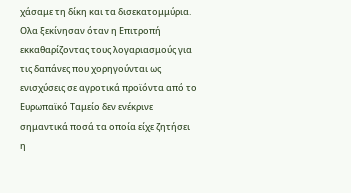χάσαμε τη δίκη και τα δισεκατομμύρια.
Ολα ξεκίνησαν όταν η Επιτροπή εκκαθαρίζοντας τους λογαριασμούς για τις δαπάνες που χορηγούνται ως ενισχύσεις σε αγροτικά προϊόντα από το Ευρωπαϊκό Ταμείο δεν ενέκρινε σημαντικά ποσά τα οποία είχε ζητήσει η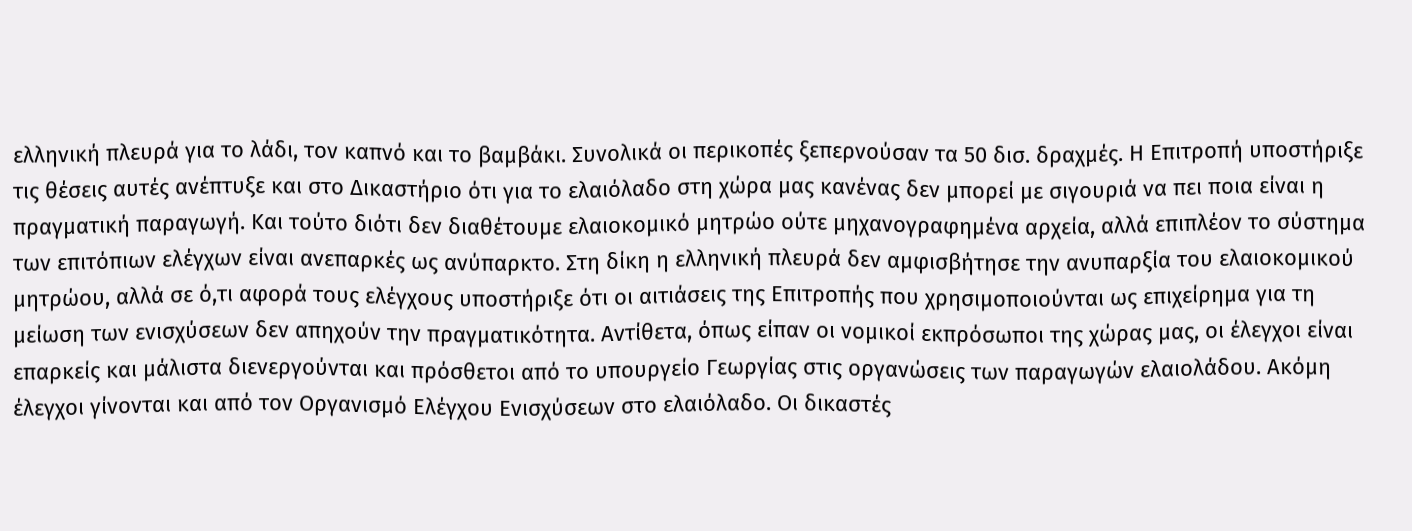ελληνική πλευρά για το λάδι, τον καπνό και το βαμβάκι. Συνολικά οι περικοπές ξεπερνούσαν τα 50 δισ. δραχμές. Η Επιτροπή υποστήριξε τις θέσεις αυτές ανέπτυξε και στο Δικαστήριο ότι για το ελαιόλαδο στη χώρα μας κανένας δεν μπορεί με σιγουριά να πει ποια είναι η πραγματική παραγωγή. Και τούτο διότι δεν διαθέτουμε ελαιοκομικό μητρώο ούτε μηχανογραφημένα αρχεία, αλλά επιπλέον το σύστημα των επιτόπιων ελέγχων είναι ανεπαρκές ως ανύπαρκτο. Στη δίκη η ελληνική πλευρά δεν αμφισβήτησε την ανυπαρξία του ελαιοκομικού μητρώου, αλλά σε ό,τι αφορά τους ελέγχους υποστήριξε ότι οι αιτιάσεις της Επιτροπής που χρησιμοποιούνται ως επιχείρημα για τη μείωση των ενισχύσεων δεν απηχούν την πραγματικότητα. Αντίθετα, όπως είπαν οι νομικοί εκπρόσωποι της χώρας μας, οι έλεγχοι είναι επαρκείς και μάλιστα διενεργούνται και πρόσθετοι από το υπουργείο Γεωργίας στις οργανώσεις των παραγωγών ελαιολάδου. Ακόμη έλεγχοι γίνονται και από τον Οργανισμό Ελέγχου Ενισχύσεων στο ελαιόλαδο. Οι δικαστές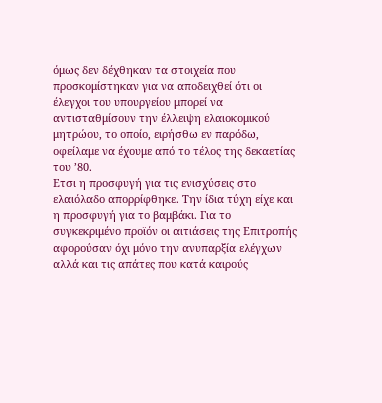όμως δεν δέχθηκαν τα στοιχεία που προσκομίστηκαν για να αποδειχθεί ότι οι έλεγχοι του υπουργείου μπορεί να αντισταθμίσουν την έλλειψη ελαιοκομικού μητρώου, το οποίο, ειρήσθω εν παρόδω, οφείλαμε να έχουμε από το τέλος της δεκαετίας του ’80.
Ετσι η προσφυγή για τις ενισχύσεις στο ελαιόλαδο απορρίφθηκε. Την ίδια τύχη είχε και η προσφυγή για το βαμβάκι. Για το συγκεκριμένο προϊόν οι αιτιάσεις της Επιτροπής αφορούσαν όχι μόνο την ανυπαρξία ελέγχων αλλά και τις απάτες που κατά καιρούς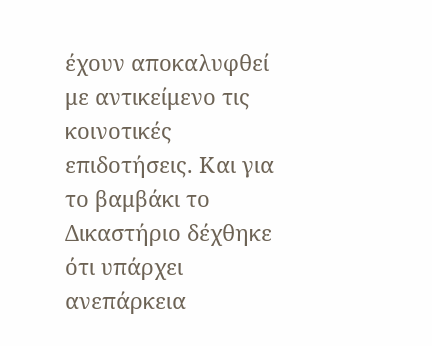έχουν αποκαλυφθεί με αντικείμενο τις κοινοτικές επιδοτήσεις. Και για το βαμβάκι το Δικαστήριο δέχθηκε ότι υπάρχει ανεπάρκεια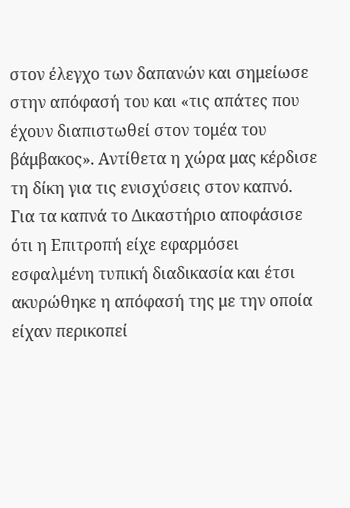στον έλεγχο των δαπανών και σημείωσε στην απόφασή του και «τις απάτες που έχουν διαπιστωθεί στον τομέα του βάμβακος». Αντίθετα η χώρα μας κέρδισε τη δίκη για τις ενισχύσεις στον καπνό. Για τα καπνά το Δικαστήριο αποφάσισε ότι η Επιτροπή είχε εφαρμόσει εσφαλμένη τυπική διαδικασία και έτσι ακυρώθηκε η απόφασή της με την οποία είχαν περικοπεί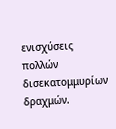ενισχύσεις πολλών δισεκατομμυρίων δραχμών.